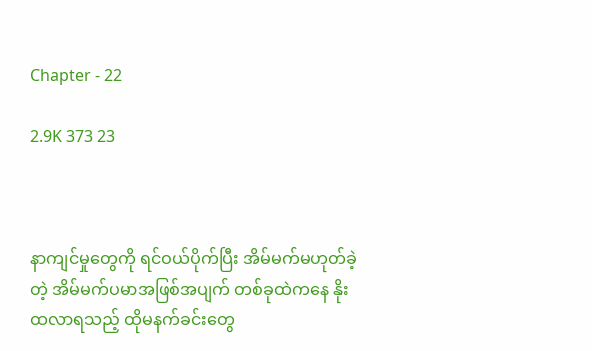Chapter - 22

2.9K 373 23



နာကျင်မှုတွေကို ရင်ဝယ်ပိုက်ပြီး အိမ်မက်မဟုတ်ခဲ့တဲ့ အိမ်မက်ပမာအဖြစ်အပျက် တစ်ခုထဲကနေ နိုးထလာရသည့် ထိုမနက်ခင်းတွေ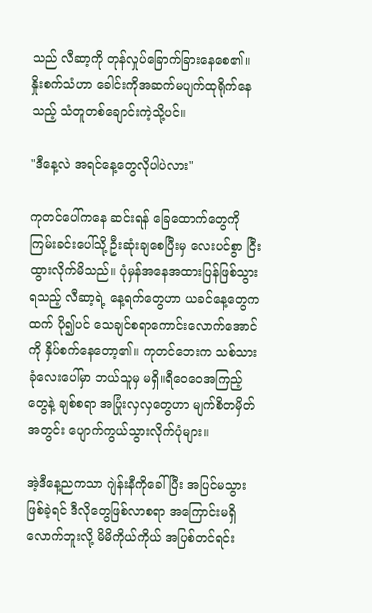သည် လီဆာ့ကို တုန်လှုပ်ခြောက်ခြားနေစေ၏။ နှိုးစက်သံဟာ ခေါင်းကိုအဆက်မပျက်ထုရိုက်နေသည့် သံတူတစ်ချောင်းကဲ့သို့ပင်။

"ဒီနေ့လဲ အရင်နေ့တွေလိုပါပဲလား"

ကုတင်ပေါ်ကနေ ဆင်းရန် ခြေထောက်တွေကို ကြမ်းခင်းပေါ်သို့ ဦးဆုံးချစေပြီးမှ လေးပင်စွာ ငြီးထွားလိုက်မိသည်။ ပုံမှန်အနေအထားပြန်ဖြစ်သွားရသည့် လီဆာ့ရဲ့ နေ့ရက်တွေဟာ ယခင်နေ့တွေကထက် ပို၍ပင် သေချင်စရာကောင်းလောက်အောင်ကို နှိပ်စက်နေတော့၏။ ကုတင်ဘေးက သစ်သားခုံလေးပေါ်မှာ ဘယ်သူမှ မရှိ။ရီဝေဝေအကြည့်တွေနဲ့ ချစ်စရာ အပြုံးလှလှတွေဟာ မျက်စိတမှိတ်အတွင်း ပျောက်ကွယ်သွားလိုက်ပုံများ။

အဲ့ဒီနေ့ညကသာ ဂျဲန်းနီကိုခေါ်ပြီး အပြင်မသွားဖြစ်ခဲ့ရင် ဒီလိုတွေဖြစ်လာစရာ အကြောင်းမရှိလောက်ဘူးလို့ မိမိကိုယ်ကိုယ် အပြစ်တင်ရင်း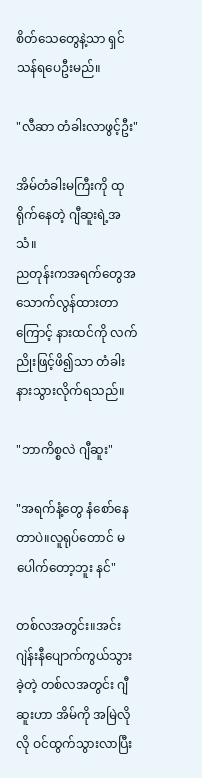စိတ်သေတွေနဲ့သာ ရှင်သန်ရပေဦးမည်။

"လီဆာ တံခါးလာဖွင့်ဦး"

အိမ်တံခါးမကြီးကို ထုရိုက်နေတဲ့ ဂျီဆူးရဲ့အသံ။
ညတုန်းကအရက်တွေအသောက်လွန်ထားတာကြောင့် နားထင်ကို လက်ညိုးဖြင့်ဖိ၍သာ တံခါးနားသွားလိုက်ရသည်။

"ဘာကိစ္စလဲ ဂျီဆူး"

"အရက်နံ့တွေ နံစော်နေတာပဲ။လူရုပ်တောင် မပေါက်တော့ဘူး နင်"

တစ်လအတွင်း။အင်း ဂျဲန်းနီပျောက်ကွယ်သွားခဲ့တဲ့ တစ်လအတွင်း ဂျီဆူးဟာ အိမ်ကို အမြဲလိုလို ဝင်ထွက်သွားလာပြီး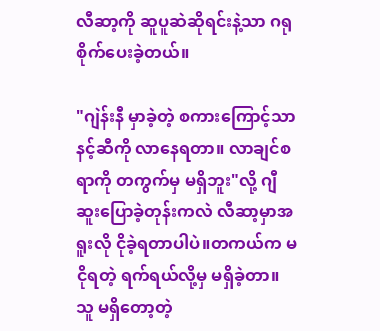လီဆာ့ကို ဆူပူဆဲဆိုရင်းနဲ့သာ ဂရုစိုက်ပေးခဲ့တယ်။

"ဂျဲန်းနီ မှာခဲ့တဲ့ စကားကြောင့်သာ နင့်ဆီကို လာနေရတာ။ လာချင်စရာကို တကွက်မှ မရှိဘူး"လို့ ဂျီဆူးပြောခဲ့တုန်းကလဲ လီဆာ့မှာအရူးလို ငိုခဲ့ရတာပါပဲ။တကယ်က မငိုရတဲ့ ရက်ရယ်လို့မှ မရှိခဲ့တာ။သူ မရှိတော့တဲ့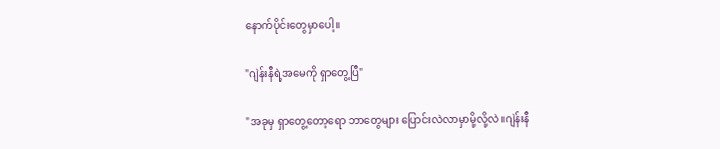နောက်ပိုင်းတွေမှာပေါ့။

"ဂျဲန်းနီရဲ့အမေကို ရှာတွေ့ပြီ"

"အခုမှ ရှာတွေ့တော့ရော ဘာတွေများ ပြောင်းလဲလာမှာမို့လို့လဲ။ဂျဲန်းနီ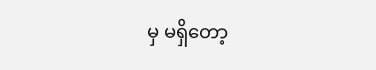မှ မရှိတော့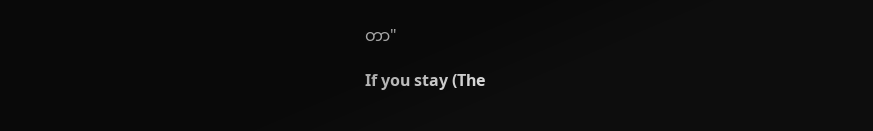တာ"

If you stay (The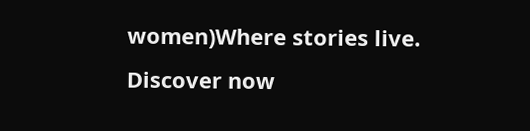women)Where stories live. Discover now